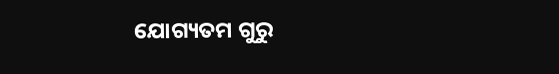ଯୋଗ୍ୟତମ ଗୁରୁ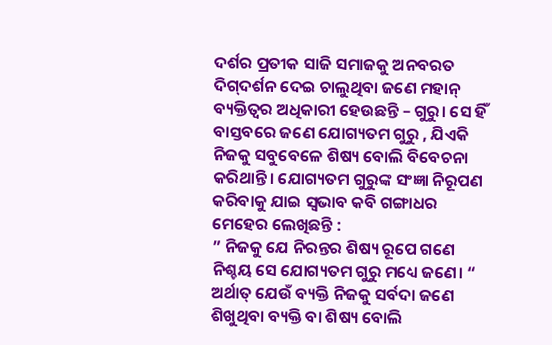ଦର୍ଶର ପ୍ରତୀକ ସାଜି ସମାଜକୁ ଅନବରତ ଦିଗ୍‌ଦର୍ଶନ ଦେଇ ଚାଲୁଥିବା ଜଣେ ମହାନ୍‌ ବ୍ୟକ୍ତିତ୍ୱର ଅଧିକାରୀ ହେଉଛନ୍ତି – ଗୁରୁ। ସେ ହିଁ ବାସ୍ତବରେ ଜଣେ ଯୋଗ୍ୟତମ ଗୁରୁ , ଯିଏକି ନିଜକୁ ସବୁବେଳେ ଶିଷ୍ୟ ବୋଲି ବିବେଚନା କରିଥାନ୍ତି। ଯୋଗ୍ୟତମ ଗୁରୁଙ୍କ ସଂଜ୍ଞା ନିରୂପଣ କରିବାକୁ ଯାଇ ସ୍ବଭାବ କବି ଗଙ୍ଗାଧର ମେହେର ଲେଖିଛନ୍ତି :
” ନିଜକୁ ଯେ ନିରନ୍ତର ଶିଷ୍ୟ ରୂପେ ଗଣେ
ନିଶ୍ଚୟ ସେ ଯୋଗ୍ୟତମ ଗୁରୁ ମଧ୍ୟେ ଜଣେ। “
ଅର୍ଥାତ୍‌ ଯେଉଁ ବ୍ୟକ୍ତି ନିଜକୁ ସର୍ବଦା ଜଣେ ଶିଖୁଥିବା ବ୍ୟକ୍ତି ବା ଶିଷ୍ୟ ବୋଲି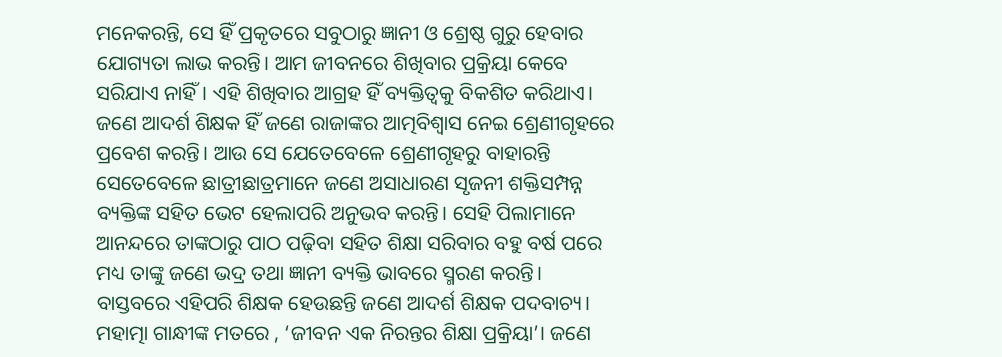ମନେକରନ୍ତି, ସେ ହିଁ ପ୍ରକୃତରେ ସବୁଠାରୁ ଜ୍ଞାନୀ ଓ ଶ୍ରେଷ୍ଠ ଗୁରୁ ହେବାର ଯୋଗ୍ୟତା ଲାଭ କରନ୍ତି। ଆମ ଜୀବନରେ ଶିଖିବାର ପ୍ରକ୍ରିୟା କେବେ ସରିଯାଏ ନାହିଁ। ଏହି ଶିଖିବାର ଆଗ୍ରହ ହିଁ ବ୍ୟକ୍ତିତ୍ୱକୁ ବିକଶିତ କରିଥାଏ।
ଜଣେ ଆଦର୍ଶ ଶିକ୍ଷକ ହିଁ ଜଣେ ରାଜାଙ୍କର ଆତ୍ମବିଶ୍ୱାସ ନେଇ ଶ୍ରେଣୀଗୃହରେ ପ୍ରବେଶ କରନ୍ତି। ଆଉ ସେ ଯେତେବେଳେ ଶ୍ରେଣୀଗୃହରୁ ବାହାରନ୍ତି ସେତେବେଳେ ଛାତ୍ରୀଛାତ୍ରମାନେ ଜଣେ ଅସାଧାରଣ ସୃଜନୀ ଶକ୍ତିସମ୍ପନ୍ନ ବ୍ୟକ୍ତିଙ୍କ ସହିତ ଭେଟ ହେଲାପରି ଅନୁଭବ କରନ୍ତି। ସେହି ପିଲାମାନେ ଆନନ୍ଦରେ ତାଙ୍କଠାରୁ ପାଠ ପଢ଼ିବା ସହିତ ଶିକ୍ଷା ସରିବାର ବହୁ ବର୍ଷ ପରେ ମଧ୍ୟ ତାଙ୍କୁ ଜଣେ ଭଦ୍ର ତଥା ଜ୍ଞାନୀ ବ୍ୟକ୍ତି ଭାବରେ ସ୍ମରଣ କରନ୍ତି। ବାସ୍ତବରେ ଏହିପରି ଶିକ୍ଷକ ହେଉଛନ୍ତି ଜଣେ ଆଦର୍ଶ ଶିକ୍ଷକ ପଦବାଚ୍ୟ।
ମହାତ୍ମା ଗାନ୍ଧୀଙ୍କ ମତରେ , ‘ଜୀବନ ଏକ ନିରନ୍ତର ଶିକ୍ଷା ପ୍ରକ୍ରିୟା’। ଜଣେ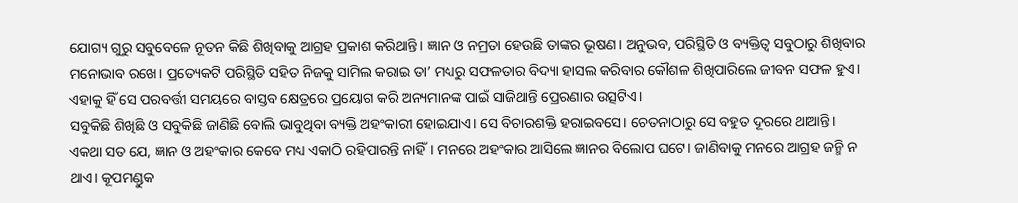ଯୋଗ୍ୟ ଗୁରୁ ସବୁବେଳେ ନୂତନ କିଛି ଶିଖିବାକୁ ଆଗ୍ରହ ପ୍ରକାଶ କରିଥାନ୍ତି। ଜ୍ଞାନ ଓ ନମ୍ରତା ହେଉଛି ତାଙ୍କର ଭୂଷଣ। ଅନୁଭବ, ପରିସ୍ଥିତି ଓ ବ୍ୟକ୍ତିତ୍ୱ ସବୁଠାରୁ ଶିଖିବାର ମନୋଭାବ ରଖେ। ପ୍ରତ୍ୟେକଟି ପରିସ୍ଥିତି ସହିତ ନିଜକୁ ସାମିଲ କରାଇ ତା’ ମଧ୍ୟରୁ ସଫଳତାର ବିଦ୍ୟା ହାସଲ କରିବାର କୌଶଳ ଶିଖିପାରିଲେ ଜୀବନ ସଫଳ ହୁଏ। ଏହାକୁ ହିଁ ସେ ପରବର୍ତ୍ତୀ ସମୟରେ ବାସ୍ତବ କ୍ଷେତ୍ରରେ ପ୍ରୟୋଗ କରି ଅନ୍ୟମାନଙ୍କ ପାଇଁ ସାଜିଥାନ୍ତି ପ୍ରେରଣାର ଉତ୍ସଟିଏ।
ସବୁକିଛି ଶିଖିଛି ଓ ସବୁକିଛି ଜାଣିଛି ବୋଲି ଭାବୁଥିବା ବ୍ୟକ୍ତି ଅହଂକାରୀ ହୋଇଯାଏ। ସେ ବିଚାରଶକ୍ତି ହରାଇବସେ। ଚେତନାଠାରୁ ସେ ବହୁତ ଦୂରରେ ଥାଆନ୍ତି। ଏକଥା ସତ ଯେ, ଜ୍ଞାନ ଓ ଅହଂକାର କେବେ ମଧ୍ୟ ଏକାଠି ରହିପାରନ୍ତି ନାହିଁ। ମନରେ ଅହଂକାର ଆସିଲେ ଜ୍ଞାନର ବିଲୋପ ଘଟେ। ଜାଣିବାକୁ ମନରେ ଆଗ୍ରହ ଜନ୍ମି ନ ଥାଏ। କୂପମଣ୍ଡୁକ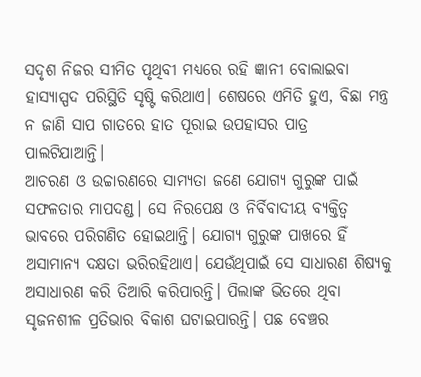ସଦୃଶ ନିଜର ସୀମିତ ପୃଥିବୀ ମଧ୍ୟରେ ରହି ଜ୍ଞାନୀ ବୋଲାଇବା ହାସ୍ୟାସ୍ପଦ ପରିସ୍ଥିତି ସୃଷ୍ଟି କରିଥାଏ। ଶେଷରେ ଏମିତି ହୁଏ, ବିଛା ମନ୍ତ୍ର ନ ଜାଣି ସାପ ଗାତରେ ହାତ ପୂରାଇ ଉପହାସର ପାତ୍ର ପାଲଟିଯାଆନ୍ତି।
ଆଚରଣ ଓ ଉଚ୍ଚାରଣରେ ସାମ୍ୟତା ଜଣେ ଯୋଗ୍ୟ ଗୁରୁଙ୍କ ପାଇଁ ସଫଳତାର ମାପଦଣ୍ଡ। ସେ ନିରପେକ୍ଷ ଓ ନିର୍ବିବାଦୀୟ ବ୍ୟକ୍ତିତ୍ୱ ଭାବରେ ପରିଗଣିତ ହୋଇଥାନ୍ତି। ଯୋଗ୍ୟ ଗୁରୁଙ୍କ ପାଖରେ ହିଁ ଅସାମାନ୍ୟ ଦକ୍ଷତା ଭରିରହିଥାଏ। ଯେଉଁଥିପାଇଁ ସେ ସାଧାରଣ ଶିଷ୍ୟକୁ ଅସାଧାରଣ କରି ତିଆରି କରିପାରନ୍ତି। ପିଲାଙ୍କ ଭିତରେ ଥିବା ସୃଜନଶୀଳ ପ୍ରତିଭାର ବିକାଶ ଘଟାଇପାରନ୍ତି। ପଛ ବେଞ୍ଚର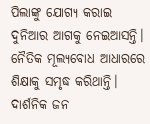ପିଲାଙ୍କୁ ଯୋଗ୍ୟ କରାଇ ଦୁନିଆର ଆଗକୁ ନେଇଆସନ୍ତି। ନୈତିକ ମୂଲ୍ୟବୋଧ ଆଧାରରେ ଶିକ୍ଷାକୁ ସମୃଦ୍ଧ କରିଥାନ୍ତି।
ଦାର୍ଶନିକ ଜନ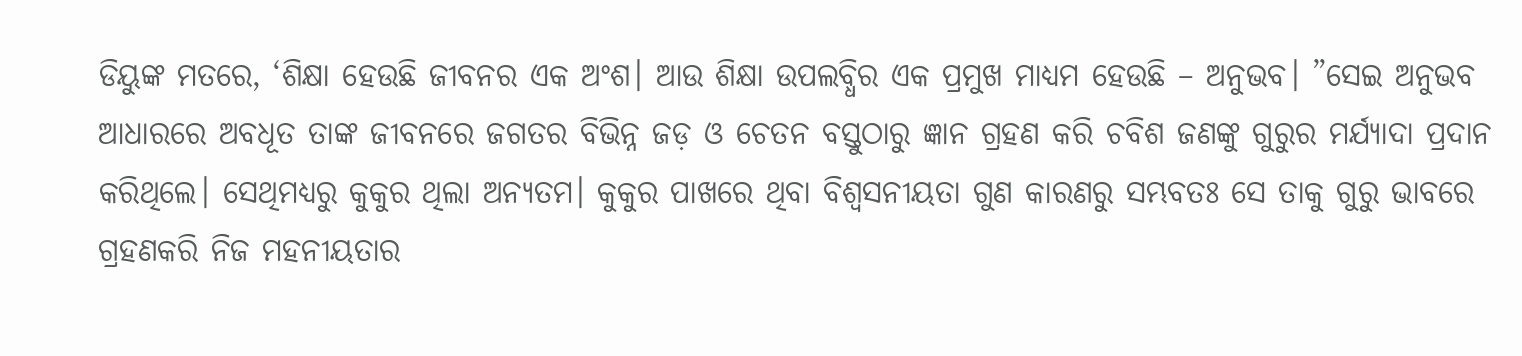ଡିୟୁଙ୍କ ମତରେ, ‘ଶିକ୍ଷା ହେଉଛି ଜୀବନର ଏକ ଅଂଶ। ଆଉ ଶିକ୍ଷା ଉପଲବ୍ଧିର ଏକ ପ୍ରମୁଖ ମାଧ୍ୟମ ହେଉଛି – ଅନୁଭବ। ”ସେଇ ଅନୁଭବ ଆଧାରରେ ଅବଧୂତ ତାଙ୍କ ଜୀବନରେ ଜଗତର ବିଭିନ୍ନ ଜଡ଼ ଓ ଚେତନ ବସ୍ତୁଠାରୁ ଜ୍ଞାନ ଗ୍ରହଣ କରି ଚବିଶ ଜଣଙ୍କୁ ଗୁରୁର ମର୍ଯ୍ୟାଦା ପ୍ରଦାନ କରିଥିଲେ। ସେଥିମଧ୍ୟରୁ କୁକୁର ଥିଲା ଅନ୍ୟତମ। କୁକୁର ପାଖରେ ଥିବା ବିଶ୍ୱସନୀୟତା ଗୁଣ କାରଣରୁ ସମ୍ଭବତଃ ସେ ତାକୁ ଗୁରୁ ଭାବରେ ଗ୍ରହଣକରି ନିଜ ମହନୀୟତାର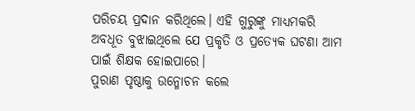ପରିଚୟ ପ୍ରଦାନ କରିଥିଲେ। ଏହି ଗୁରୁଙ୍କୁ ମାଧ୍ୟମକରି ଅବଧୂତ ବୁଝାଇଥିଲେ ଯେ ପ୍ରକୃତି ଓ ପ୍ରତ୍ୟେକ ଘଟଣା ଆମ ପାଇଁ ଶିକ୍ଷକ ହୋଇପାରେ।
ପୁରାଣ ପୃଷ୍ଠାକୁ ଉନ୍ମୋଚନ କଲେ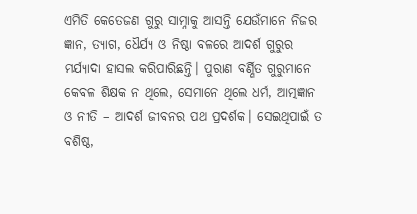ଏମିତି କେତେଜଣ ଗୁରୁ ସାମ୍ନାକୁ ଆସନ୍ତି ଯେଉଁମାନେ ନିଜର ଜ୍ଞାନ, ତ୍ୟାଗ, ଧୈର୍ଯ୍ୟ ଓ ନିଷ୍ଠା ବଳରେ ଆଦର୍ଶ ଗୁରୁର ମର୍ଯ୍ୟାଦା ହାସଲ କରିପାରିଛନ୍ତି। ପୁରାଣ ବର୍ଣ୍ଣିତ ଗୁରୁମାନେ କେବଳ ଶିକ୍ଷକ ନ ଥିଲେ, ସେମାନେ ଥିଲେ ଧର୍ମ, ଆତ୍ମଜ୍ଞାନ ଓ ନୀତି – ଆଦର୍ଶ ଜୀବନର ପଥ ପ୍ରଦର୍ଶକ। ସେଇଥିପାଇଁ ତ ବଶିଷ୍ଠ,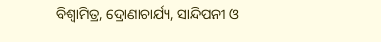ବିଶ୍ୱାମିତ୍ର, ଦ୍ରୋଣାଚାର୍ଯ୍ୟ, ସାନ୍ଦିପନୀ ଓ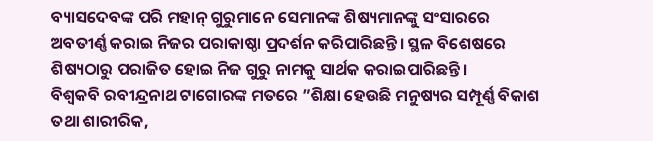ବ୍ୟାସଦେବଙ୍କ ପରି ମହାନ୍‌ ଗୁରୁମାନେ ସେମାନଙ୍କ ଶିଷ୍ୟମାନଙ୍କୁ ସଂସାରରେ ଅବତୀର୍ଣ୍ଣ କରାଇ ନିଜର ପରାକାଷ୍ଠା ପ୍ରଦର୍ଶନ କରିପାରିଛନ୍ତି। ସ୍ଥଳ ବିଶେଷରେ ଶିଷ୍ୟଠାରୁ ପରାଜିତ ହୋଇ ନିଜ ଗୁରୁ ନାମକୁ ସାର୍ଥକ କରାଇପାରିଛନ୍ତି।
ବିଶ୍ୱକବି ରବୀନ୍ଦ୍ରନାଥ ଟାଗୋରଙ୍କ ମତରେ ”ଶିକ୍ଷା ହେଉଛି ମନୁଷ୍ୟର ସମ୍ପୂର୍ଣ୍ଣ ବିକାଶ ତଥା ଶାରୀରିକ,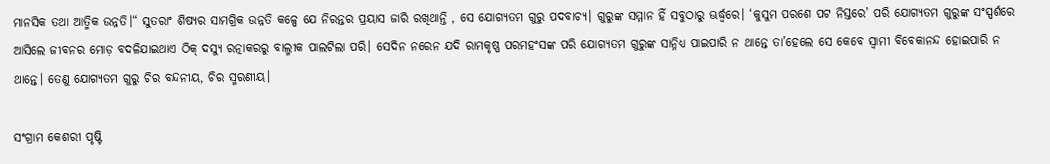ମାନସିକ ତଥା ଆତ୍ମିକ ଉନ୍ନତି।“ ସୁତରାଂ ଶିଷ୍ୟର ସାମଗ୍ରିକ ଉନ୍ନତି କଳ୍ପେ ଯେ ନିରନ୍ତର ପ୍ରୟାସ ଜାରି ରଖିଥାନ୍ତି , ସେ ଯୋଗ୍ୟତମ ଗୁରୁ ପଦବାଚ୍ୟ। ଗୁରୁଙ୍କ ସମ୍ମାନ ହିଁ ସବୁଠାରୁ ଊର୍ଦ୍ଧ୍ୱରେ। ‘କୁସୁମ ପରଶେ ପଟ ନିସ୍ତରେ’ ପରି ଯୋଗ୍ୟତମ ଗୁରୁଙ୍କ ସଂସ୍ପର୍ଶରେ ଆସିଲେ ଜୀବନର ମୋଡ଼ ବଦଳିଯାଇଥାଏ ଠିକ୍‌ ଦସ୍ୟୁ ରତ୍ନାକରରୁ ବାଲ୍ମୀକ ପାଲଟିଲା ପରି। ସେଦିନ ନରେନ ଯଦି ରାମକୃଷ୍ଣ ପରମହଂସଙ୍କ ପରି ଯୋଗ୍ୟତମ ଗୁରୁଙ୍କ ସାନ୍ନିଧ୍ୟ ପାଇପାରି ନ ଥାନ୍ତେ ତା’ହେଲେ ସେ କେବେ ସ୍ବାମୀ ବିବେକାନନ୍ଦ ହୋଇପାରି ନ ଥାନ୍ତେ। ତେଣୁ ଯୋଗ୍ୟତମ ଗୁରୁ ଚିର ବନ୍ଦନୀୟ, ଚିର ସ୍ମରଣୀୟ।

ସଂଗ୍ରାମ କେଶରୀ ପୃଷ୍ଟି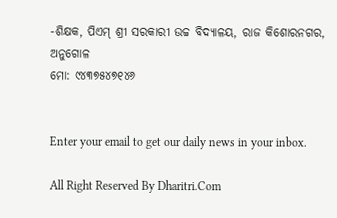-ଶିକ୍ଷକ, ପିଏମ୍‌ ଶ୍ରୀ ସରକାରୀ ଉଚ୍ଚ ବିଦ୍ୟାଳୟ, ରାଜ କିଶୋରନଗର, ଅନୁଗୋଳ
ମୋ: ୯୪୩୭୫୪୭୧୪୬


Enter your email to get our daily news in your inbox.

All Right Reserved By Dharitri.Com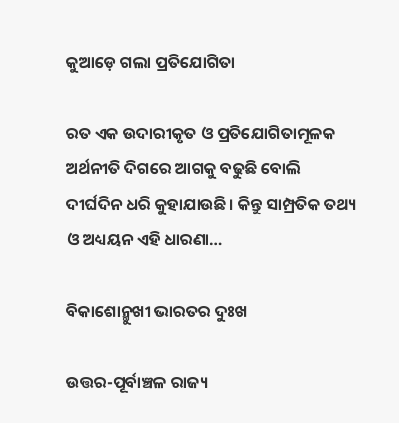କୁଆଡ଼େ ଗଲା ପ୍ରତିଯୋଗିତା

ରତ ଏକ ଉଦାରୀକୃତ ଓ ପ୍ରତିଯୋଗିତାମୂଳକ ଅର୍ଥନୀତି ଦିଗରେ ଆଗକୁ ବଢୁଛି ବୋଲି ଦୀର୍ଘଦିନ ଧରି କୁହାଯାଉଛି। କିନ୍ତୁ ସାମ୍ପ୍ରତିକ ତଥ୍ୟ ଓ ଅଧ୍ୟୟନ ଏହି ଧାରଣା…

ବିକାଶୋନ୍ମୁଖୀ ଭାରତର ଦୁଃଖ

ଉତ୍ତର-ପୂର୍ବାଞ୍ଚଳ ରାଜ୍ୟ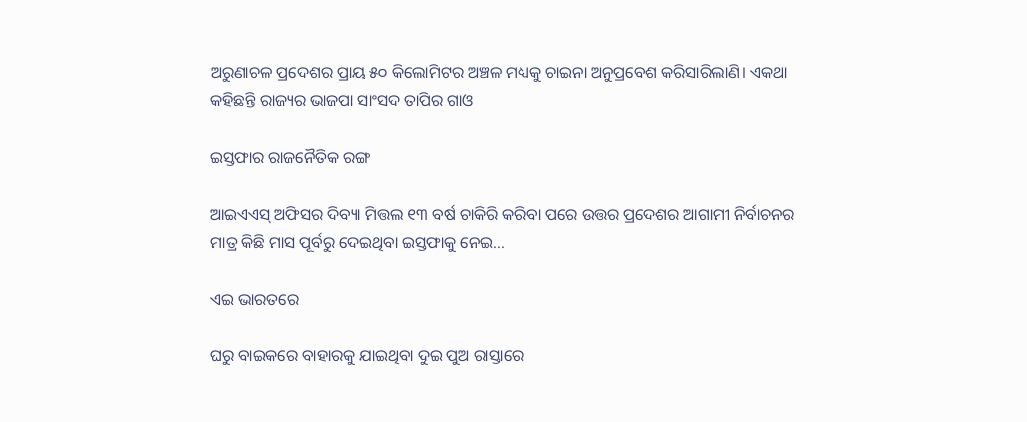ଅରୁଣାଚଳ ପ୍ରଦେଶର ପ୍ରାୟ ୫୦ କିଲୋମିଟର ଅଞ୍ଚଳ ମଧ୍ୟକୁ ଚାଇନା ଅନୁପ୍ରବେଶ କରିସାରିଲାଣି। ଏକଥା କହିଛନ୍ତି ରାଜ୍ୟର ଭାଜପା ସାଂସଦ ତାପିର ଗାଓ

ଇସ୍ତଫାର ରାଜନୈତିକ ରଙ୍ଗ

ଆଇଏଏସ୍‌ ଅଫିସର ଦିବ୍ୟା ମିତ୍ତଲ ୧୩ ବର୍ଷ ଚାକିରି କରିବା ପରେ ଉତ୍ତର ପ୍ରଦେଶର ଆଗାମୀ ନିର୍ବାଚନର ମାତ୍ର କିଛି ମାସ ପୂର୍ବରୁ ଦେଇଥିବା ଇସ୍ତଫାକୁ ନେଇ…

ଏଇ ଭାରତରେ

ଘରୁ ବାଇକରେ ବାହାରକୁ ଯାଇଥିବା ଦୁଇ ପୁଅ ରାସ୍ତାରେ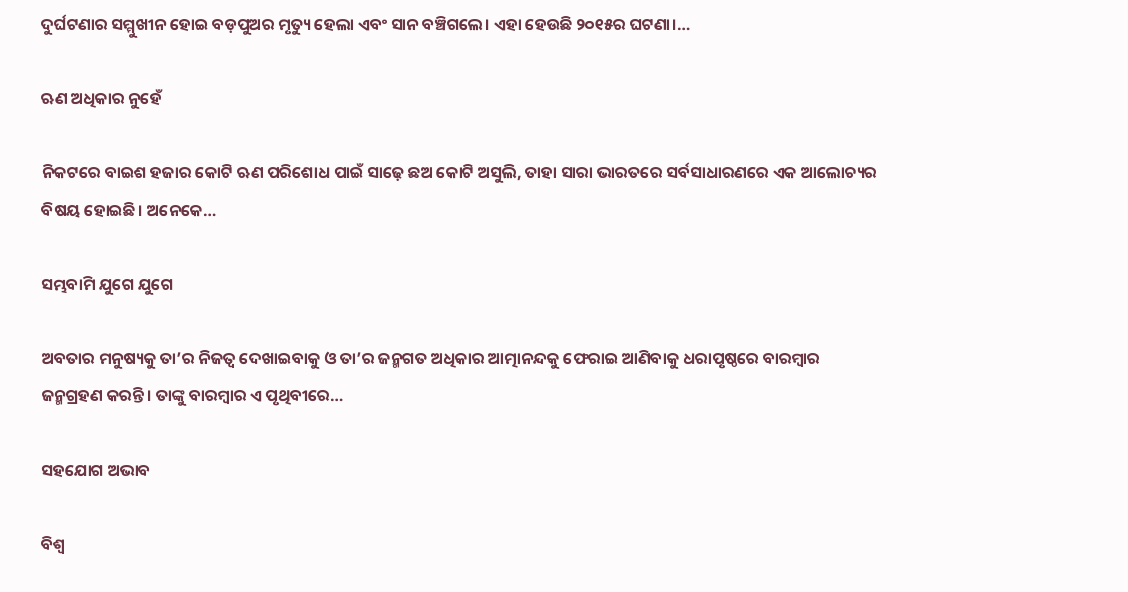ଦୁର୍ଘଟଣାର ସମ୍ମୁଖୀନ ହୋଇ ବଡ଼ପୁଅର ମୃତ୍ୟୁ ହେଲା ଏବଂ ସାନ ବଞ୍ଚିଗଲେ। ଏହା ହେଉଛି ୨୦୧୫ର ଘଟଣା।…

ଋଣ ଅଧିକାର ନୁହେଁ

ନିକଟରେ ବାଇଶ ହଜାର କୋଟି ଋଣ ପରିଶୋଧ ପାଇଁ ସାଢ଼େ ଛଅ କୋଟି ଅସୁଲି, ତାହା ସାରା ଭାରତରେ ସର୍ବସାଧାରଣରେ ଏକ ଆଲୋଚ୍ୟର ବିଷୟ ହୋଇଛି। ଅନେକେ…

ସମ୍ଭବାମି ଯୁଗେ ଯୁଗେ

ଅବତାର ମନୁଷ୍ୟକୁ ତା’ର ନିଜତ୍ୱ ଦେଖାଇବାକୁ ଓ ତା’ର ଜନ୍ମଗତ ଅଧିକାର ଆତ୍ମାନନ୍ଦକୁ ଫେରାଇ ଆଣିବାକୁ ଧରାପୃଷ୍ଠରେ ବାରମ୍ବାର ଜନ୍ମଗ୍ରହଣ କରନ୍ତି। ତାଙ୍କୁ ବାରମ୍ବାର ଏ ପୃଥିବୀରେ…

ସହଯୋଗ ଅଭାବ

ବିଶ୍ୱ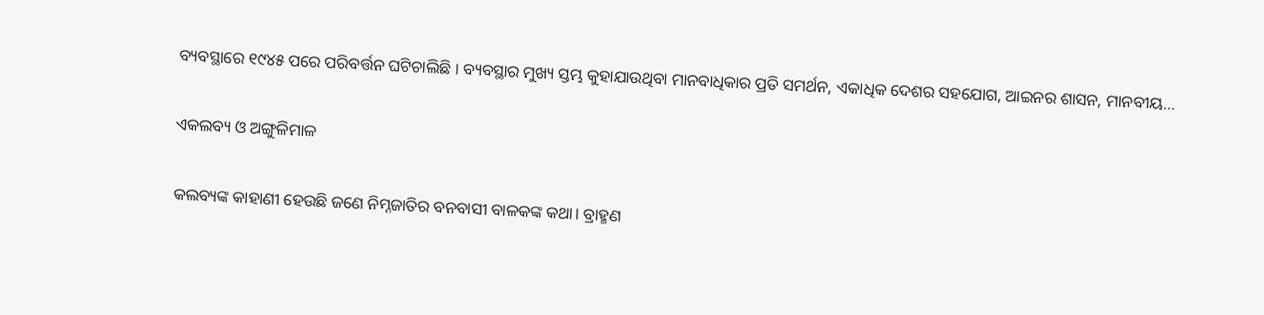ବ୍ୟବସ୍ଥାରେ ୧୯୪୫ ପରେ ପରିବର୍ତ୍ତନ ଘଟିଚାଲିଛି । ବ୍ୟବସ୍ଥାର ମୁଖ୍ୟ ସ୍ତମ୍ଭ କୁହାଯାଉଥିବା ମାନବାଧିକାର ପ୍ରତି ସମର୍ଥନ, ଏକାଧିକ ଦେଶର ସହଯୋଗ, ଆଇନର ଶାସନ, ମାନବୀୟ…

ଏକଲବ୍ୟ ଓ ଅଙ୍ଗୁଳିମାଳ

କଲବ୍ୟଙ୍କ କାହାଣୀ ହେଉଛି ଜଣେ ନିମ୍ନଜାତିର ବନବାସୀ ବାଳକଙ୍କ କଥା। ବ୍ରାହ୍ମଣ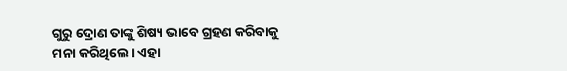ଗୁରୁ ଦ୍ରୋଣ ତାଙ୍କୁ ଶିଷ୍ୟ ଭାବେ ଗ୍ରହଣ କରିବାକୁ ମନା କରିଥିଲେ। ଏହା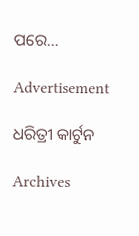ପରେ…

Advertisement

ଧରିତ୍ରୀ କାର୍ଟୁନ

Archives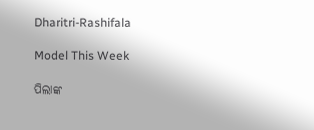Dharitri-Rashifala

Model This Week

ପିଲାଙ୍କ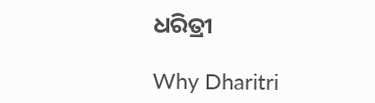ଧରିତ୍ରୀ

Why Dharitri